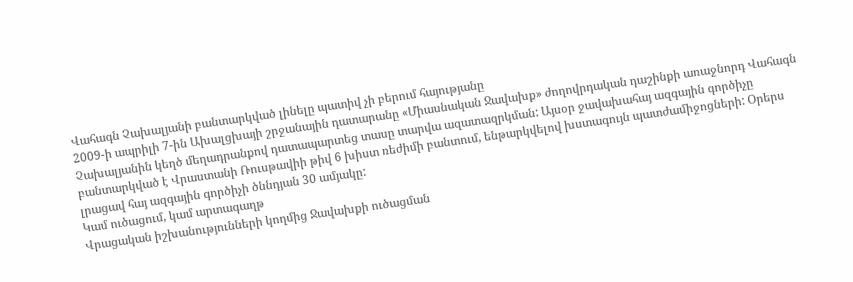Վահագն Չախալյանի բանտարկված լինելը պատիվ չի բերում հայությանը
2009-ի ապրիլի 7-ին Ախալցխայի շրջանային դատարանը «Միասնական Ջավախք» ժողովրդական դաշինքի առաջնորդ Վահագն Չախալյանին կեղծ մեղադրանքով դատապարտեց տասը տարվա ազատազրկման: Այսօր ջավախահայ ազգային գործիչը բանտարկված է Վրաստանի Ռուսթավիի թիվ 6 խիստ ռեժիմի բանտում, ենթարկվելով խստագույն պատժամիջոցների: Օրերս լրացավ հայ ազգային գործիչի ծննդյան 30 ամյակը:
Կամ ուծացում, կամ արտագաղթ
Վրացական իշխանությունների կողմից Ջավախքի ուծացման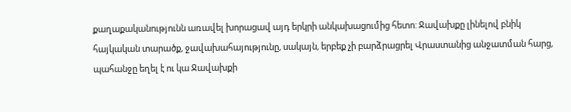քաղաքականությունն առավել խորացավ այդ երկրի անկախացումից հետո: Ջավախքը լինելով բնիկ հայկական տարածք, ջավախահայությունը, սակայն, երբեք չի բարձրացրել Վրաստանից անջատման հարց, պահանջը եղել է ու կա Ջավախքի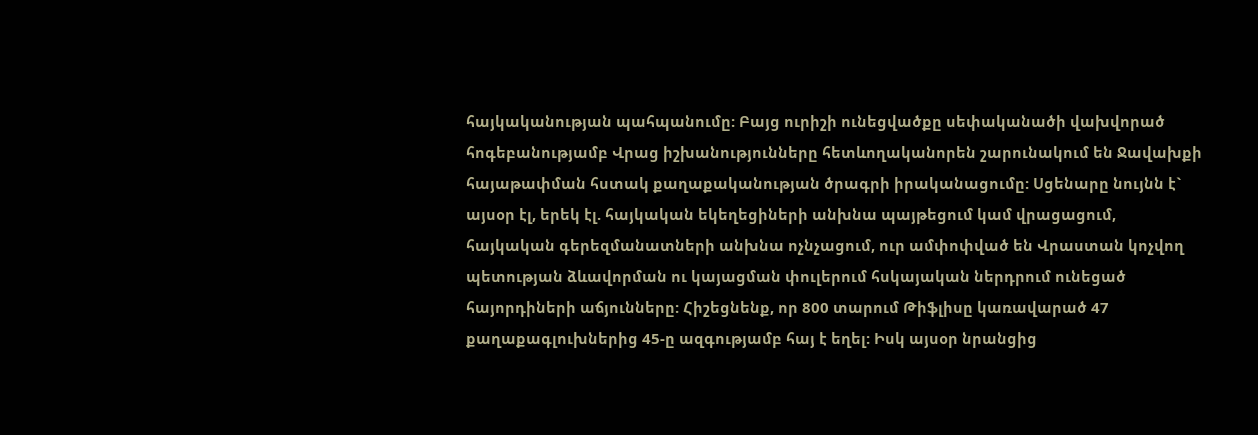հայկականության պահպանումը: Բայց ուրիշի ունեցվածքը սեփականածի վախվորած հոգեբանությամբ Վրաց իշխանությունները հետևողականորեն շարունակում են Ջավախքի հայաթափման հստակ քաղաքականության ծրագրի իրականացումը: Սցենարը նույնն է` այսօր էլ, երեկ էլ. հայկական եկեղեցիների անխնա պայթեցում կամ վրացացում, հայկական գերեզմանատների անխնա ոչնչացում, ուր ամփոփված են Վրաստան կոչվող պետության ձևավորման ու կայացման փուլերում հսկայական ներդրում ունեցած հայորդիների աճյունները: Հիշեցնենք, որ 800 տարում Թիֆլիսը կառավարած 47 քաղաքագլուխներից 45-ը ազգությամբ հայ է եղել: Իսկ այսօր նրանցից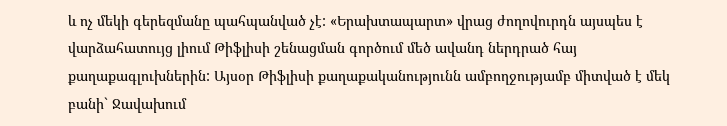և ոչ մեկի գերեզմանը պահպանված չէ: «Երախտապարտ» վրաց ժողովուրդն այսպես է վարձահատույց լիում Թիֆլիսի շենացման գործում մեծ ավանդ ներդրած հայ քաղաքագլուխներին: Այսօր Թիֆլիսի քաղաքականությունն ամբողջությամբ միտված է մեկ բանի` Ջավախում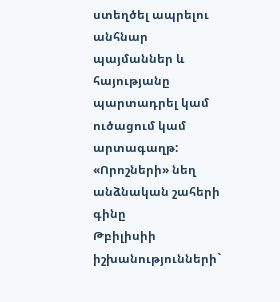ստեղծել ապրելու անհնար պայմաններ և հայությանը պարտադրել կամ ուծացում կամ արտագաղթ:
«Որոշների» նեղ անձնական շահերի գինը
Թբիլիսիի իշխանությունների`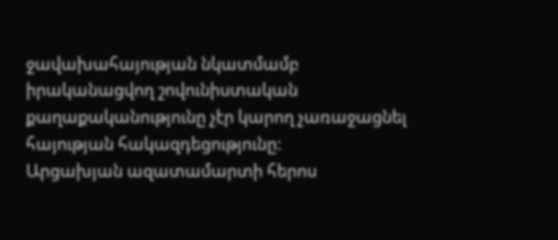ջավախահայության նկատմամբ իրականացվող շովունիստական քաղաքականությունը չէր կարող չառաջացնել հայության հակազդեցությունը:
Արցախյան ազատամարտի հերոս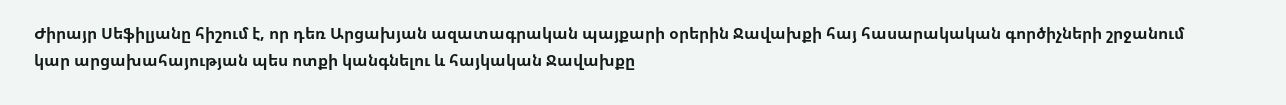Ժիրայր Սեֆիլյանը հիշում է, որ դեռ Արցախյան ազատագրական պայքարի օրերին Ջավախքի հայ հասարակական գործիչների շրջանում կար արցախահայության պես ոտքի կանգնելու և հայկական Ջավախքը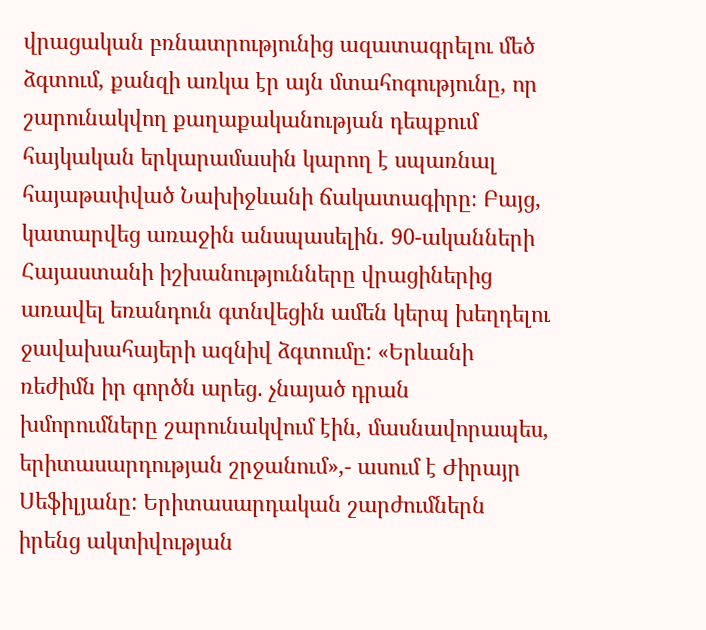վրացական բռնատրությունից ազատագրելու մեծ ձգտում, քանզի առկա էր այն մտահոգությունը, որ շարունակվող քաղաքականության դեպքում հայկական երկարամասին կարող է սպառնալ հայաթափված Նախիջևանի ճակատագիրը։ Բայց, կատարվեց առաջին անսպասելին. 90-ականների Հայաստանի իշխանությունները վրացիներից առավել եռանդուն գտնվեցին ամեն կերպ խեղդելու ջավախահայերի ազնիվ ձգտումը: «Երևանի ռեժիմն իր գործն արեց. չնայած դրան խմորումները շարունակվում էին, մասնավորապես, երիտասարդության շրջանում»,- ասում է Ժիրայր Սեֆիլյանը: Երիտասարդական շարժումներն իրենց ակտիվության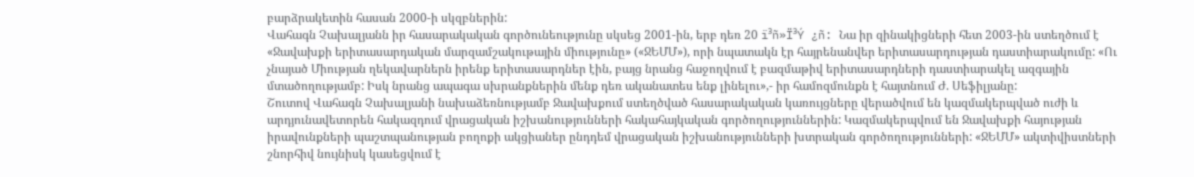բարձրակետին հասան 2000-ի սկզբներին:
Վահագն Չախալյանն իր հասարակական գործունեությունը սկսեց 2001-ին, երբ դեռ 20 ï³ñ»Ï³Ý ¿ñ: Նա իր զինակիցների հետ 2003-ին ստեղծում է «Ջավախքի երիտասարդական մարզամշակութային միությունը» («ՋԵՄՄ»), որի նպատակն էր հայրենանվեր երիտասարդության դաստիարակումը: «Ու չնայած Միության ղեկավարներն իրենք երիտասարդներ էին, բայց նրանց հաջողվում է բազմաթիվ երիտասարդների դաստիարակել ազգային մտածողությամբ: Իսկ նրանց ապագա սխրանքներին մենք դեռ ականատես ենք լինելու»,- իր համոզմունքն է հայտնում Ժ. Սեֆիլյանը:
Շուտով Վահագն Չախալյանի նախաձեռնությամբ Ջավախքում ստեղծված հասարակական կառույցները վերածվում են կազմակերպված ուժի և արդյունավետորեն հակազդում վրացական իշխանությունների հակահայկական գործողություններին: Կազմակերպվում են Ջավախքի հայության իրավունքների պաշտպանության բողոքի ակցիաներ ընդդեմ վրացական իշխանությունների խտրական գործողությունների: «ՋԵՄՄ» ակտիվիստների շնորհիվ նույնիսկ կասեցվում է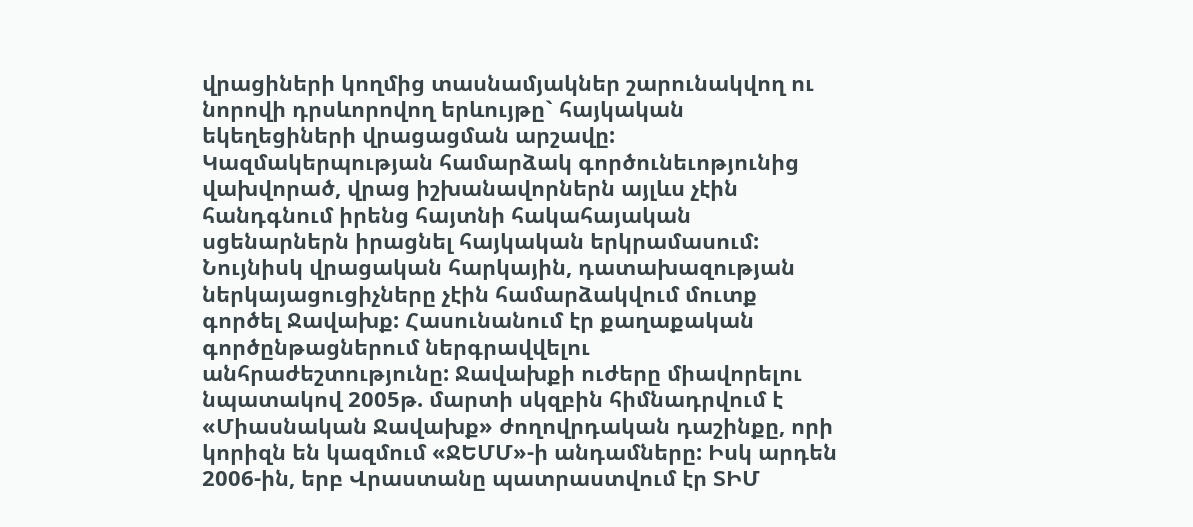վրացիների կողմից տասնամյակներ շարունակվող ու նորովի դրսևորովող երևույթը` հայկական եկեղեցիների վրացացման արշավը: Կազմակերպության համարձակ գործունեւոթյունից վախվորած, վրաց իշխանավորներն այլևս չէին հանդգնում իրենց հայտնի հակահայական սցենարներն իրացնել հայկական երկրամասում: Նույնիսկ վրացական հարկային, դատախազության ներկայացուցիչները չէին համարձակվում մուտք գործել Ջավախք: Հասունանում էր քաղաքական գործընթացներում ներգրավվելու անհրաժեշտությունը: Ջավախքի ուժերը միավորելու նպատակով 2005թ. մարտի սկզբին հիմնադրվում է «Միասնական Ջավախք» ժողովրդական դաշինքը, որի կորիզն են կազմում «ՋԵՄՄ»-ի անդամները: Իսկ արդեն 2006-ին, երբ Վրաստանը պատրաստվում էր ՏԻՄ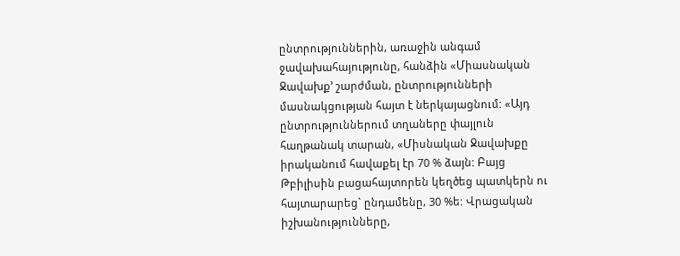ընտրություններին, առաջին անգամ ջավախահայությունը, հանձին «Միասնական Ջավախք՚ շարժման, ընտրությունների մասնակցության հայտ է ներկայացնում: «Այդ ընտրություններում տղաները փայլուն հաղթանակ տարան, «Միսնական Ջավախքը իրականում հավաքել էր 70 % ձայն: Բայց Թբիլիսին բացահայտորեն կեղծեց պատկերն ու հայտարարեց` ընդամենը, 30 %ե: Վրացական իշխանությունները,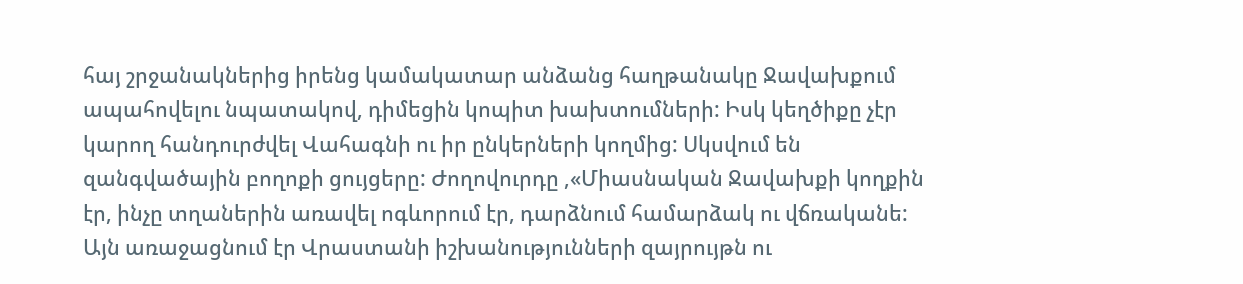հայ շրջանակներից իրենց կամակատար անձանց հաղթանակը Ջավախքում ապահովելու նպատակով, դիմեցին կոպիտ խախտումների: Իսկ կեղծիքը չէր կարող հանդուրժվել Վահագնի ու իր ընկերների կողմից: Սկսվում են զանգվածային բողոքի ցույցերը: Ժողովուրդը ,«Միասնական Ջավախքի կողքին էր, ինչը տղաներին առավել ոգևորում էր, դարձնում համարձակ ու վճռականե: Այն առաջացնում էր Վրաստանի իշխանությունների զայրույթն ու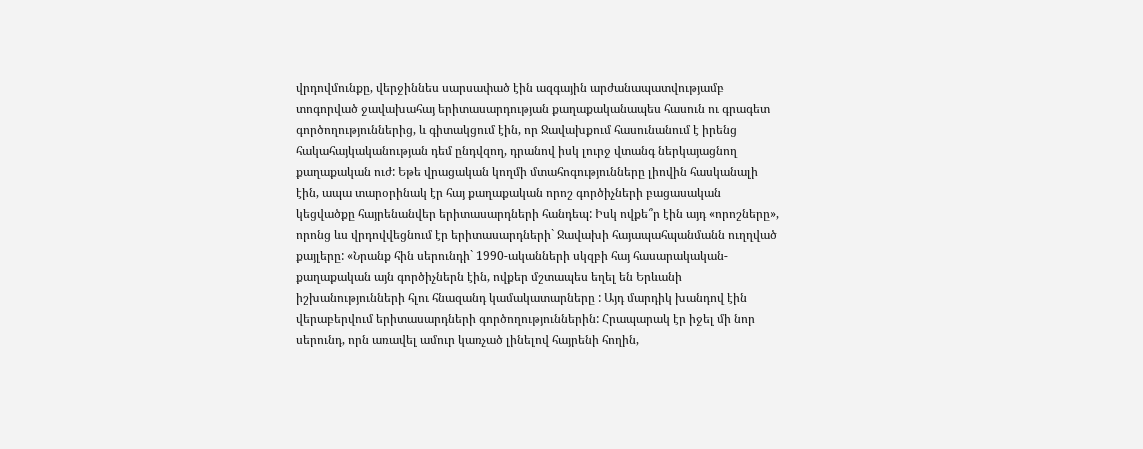վրդովմունքը, վերջիննես սարսափած էին ազգային արժանապատվությամբ տոգորված ջավախահայ երիտասարդության քաղաքականապես հասուն ու գրագետ գործողություններից, և գիտակցում էին, որ Ջավախքում հասունանում է իրենց հակահայկականության դեմ ընդվզող, դրանով իսկ լուրջ վտանգ ներկայացնող քաղաքական ուժ: Եթե վրացական կողմի մտահոգությունները լիովին հասկանալի էին, ապա տարօրինակ էր հայ քաղաքական որոշ գործիչների բացասական կեցվածքը հայրենանվեր երիտասարդների հանդեպ: Իսկ ովքե՞ր էին այդ «որոշները», որոնց ևս վրդովվեցնում էր երիտասարդների` Ջավախի հայապահպանմանն ուղղված քայլերը: «Նրանք հին սերունդի` 1990-ականների սկզբի հայ հասարակական-քաղաքական այն գործիչներն էին, ովքեր մշտապես եղել են Երևանի իշխանությունների հլու հնազանդ կամակատարները : Այդ մարդիկ խանդով էին վերաբերվում երիտասարդների գործողություններին: Հրապարակ էր իջել մի նոր սերունդ, որն առավել ամուր կառչած լինելով հայրենի հողին,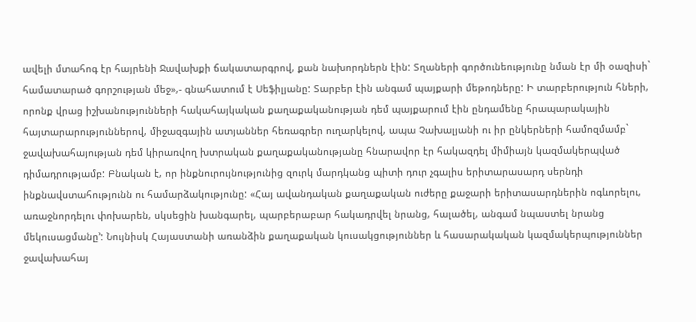ավելի մտահոգ էր հայրենի Ջավախքի ճակատարգրով, քան նախորդներն էին: Տղաների գործունեությունը նման էր մի օազիսի` համատարած գորշության մեջ»,- գնահատում է Սեֆիլյանը: Տարբեր էին անգամ պայքարի մեթոդները: Ի տարբերություն հների, որոնք վրաց իշխանությունների հակահայկական քաղաքականության դեմ պայքարում էին ընդամենը հրապարակային հայտարարություններով, միջազգային ատյաններ հեռագրեր ուղարկելով, ապա Չախալյանի ու իր ընկերների համոզմամբ` ջավախահայության դեմ կիրառվող խտրական քաղաքականությանը հնարավոր էր հակազդել միմիայն կազմակերպված դիմադրությամբ: Բնական է, որ ինքնուրույնությունից զուրկ մարդկանց պիտի դուր չգալիս երիտարասարդ սերնդի ինքնավստահությունն ու համարձակությունը: «Հայ ավանդական քաղաքական ուժերը քաջարի երիտասարդներին ոգևորելու, առաջնորդելու փոխարեն, սկսեցին խանգարել, պարբերաբար հակադրվել նրանց, հալածել, անգամ նպաստել նրանց մեկուսացմանը՚: Նույնիսկ Հայաստանի առանձին քաղաքական կուսակցություններ և հասարակական կազմակերպություններ ջավախահայ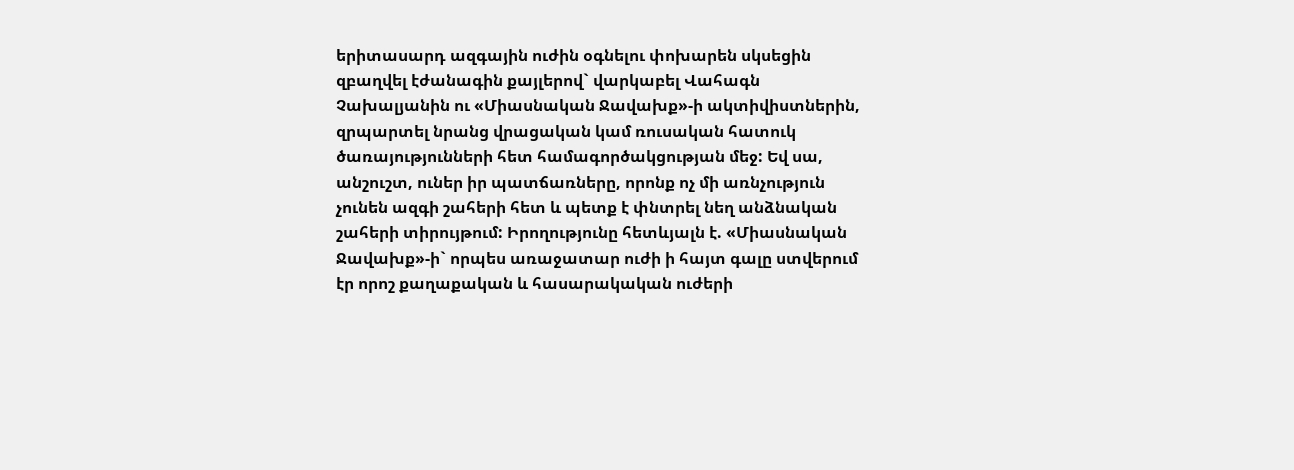երիտասարդ ազգային ուժին օգնելու փոխարեն սկսեցին զբաղվել էժանագին քայլերով` վարկաբել Վահագն Չախալյանին ու «Միասնական Ջավախք»-ի ակտիվիստներին, զրպարտել նրանց վրացական կամ ռուսական հատուկ ծառայությունների հետ համագործակցության մեջ: Եվ սա, անշուշտ, ուներ իր պատճառները, որոնք ոչ մի առնչություն չունեն ազգի շահերի հետ և պետք է փնտրել նեղ անձնական շահերի տիրույթում: Իրողությունը հետևյալն է. «Միասնական Ջավախք»-ի` որպես առաջատար ուժի ի հայտ գալը ստվերում էր որոշ քաղաքական և հասարակական ուժերի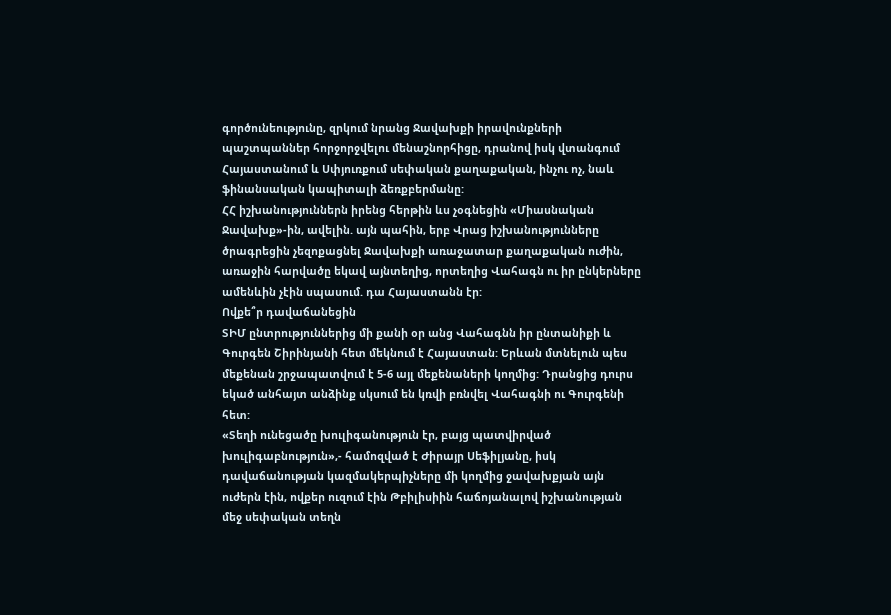գործունեությունը, զրկում նրանց Ջավախքի իրավունքների պաշտպաններ հորջորջվելու մենաշնորհիցը, դրանով իսկ վտանգում Հայաստանում և Սփյուռքում սեփական քաղաքական, ինչու ոչ, նաև ֆինանսական կապիտալի ձեռքբերմանը:
ՀՀ իշխանություններն իրենց հերթին ևս չօգնեցին «Միասնական Ջավախք»-ին, ավելին. այն պահին, երբ Վրաց իշխանությունները ծրագրեցին չեզոքացնել Ջավախքի առաջատար քաղաքական ուժին, առաջին հարվածը եկավ այնտեղից, որտեղից Վահագն ու իր ընկերները ամենևին չէին սպասում. դա Հայաստանն էր:
Ովքե՞ր դավաճանեցին
ՏԻՄ ընտրություններից մի քանի օր անց Վահագնն իր ընտանիքի և Գուրգեն Շիրինյանի հետ մեկնում է Հայաստան: Երևան մտնելուն պես մեքենան շրջապատվում է 5-6 այլ մեքենաների կողմից: Դրանցից դուրս եկած անհայտ անձինք սկսում են կռվի բռնվել Վահագնի ու Գուրգենի հետ:
«Տեղի ունեցածը խուլիգանություն էր, բայց պատվիրված խուլիգաբնություն»,- համոզված է Ժիրայր Սեֆիլյանը, իսկ դավաճանության կազմակերպիչները մի կողմից ջավախքյան այն ուժերն էին, ովքեր ուզում էին Թբիլիսիին հաճոյանալով իշխանության մեջ սեփական տեղն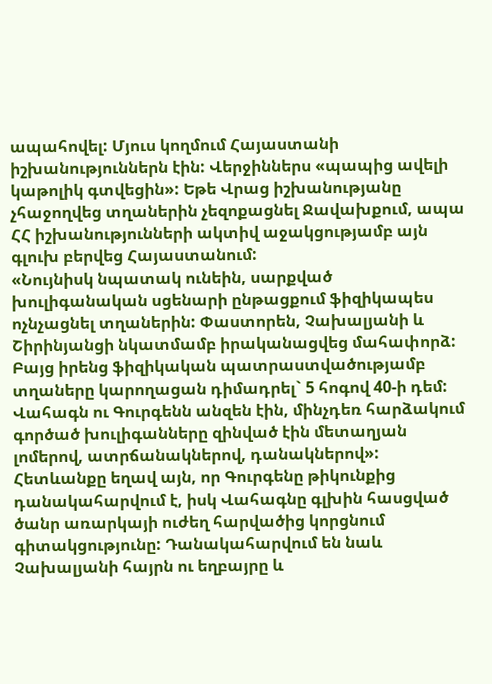ապահովել: Մյուս կողմում Հայաստանի իշխանություններն էին: Վերջիններս «պապից ավելի կաթոլիկ գտվեցին»: Եթե Վրաց իշխանությանը չհաջողվեց տղաներին չեզոքացնել Ջավախքում, ապա ՀՀ իշխանությունների ակտիվ աջակցությամբ այն գլուխ բերվեց Հայաստանում:
«Նույնիսկ նպատակ ունեին, սարքված խուլիգանական սցենարի ընթացքում ֆիզիկապես ոչնչացնել տղաներին: Փաստորեն, Չախալյանի և Շիրինյանցի նկատմամբ իրականացվեց մահափորձ: Բայց իրենց ֆիզիկական պատրաստվածությամբ տղաները կարողացան դիմադրել` 5 հոգով 40-ի դեմ: Վահագն ու Գուրգենն անզեն էին, մինչդեռ հարձակում գործած խուլիգանները զինված էին մետաղյան լոմերով, ատրճանակներով, դանակներով»: Հետևանքը եղավ այն, որ Գուրգենը թիկունքից դանակահարվում է, իսկ Վահագնը գլխին հասցված ծանր առարկայի ուժեղ հարվածից կորցնում գիտակցությունը: Դանակահարվում են նաև Չախալյանի հայրն ու եղբայրը և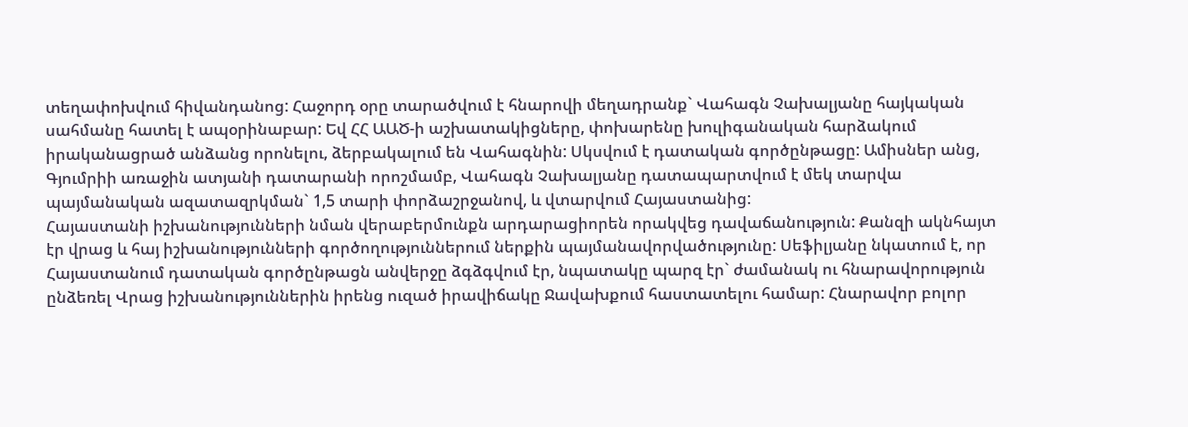տեղափոխվում հիվանդանոց: Հաջորդ օրը տարածվում է հնարովի մեղադրանք` Վահագն Չախալյանը հայկական սահմանը հատել է ապօրինաբար: Եվ ՀՀ ԱԱԾ-ի աշխատակիցները, փոխարենը խուլիգանական հարձակում իրականացրած անձանց որոնելու, ձերբակալում են Վահագնին: Սկսվում է դատական գործընթացը: Ամիսներ անց, Գյումրիի առաջին ատյանի դատարանի որոշմամբ, Վահագն Չախալյանը դատապարտվում է մեկ տարվա պայմանական ազատազրկման` 1,5 տարի փորձաշրջանով, և վտարվում Հայաստանից:
Հայաստանի իշխանությունների նման վերաբերմունքն արդարացիորեն որակվեց դավաճանություն: Քանզի ակնհայտ էր վրաց և հայ իշխանությունների գործողություններում ներքին պայմանավորվածությունը: Սեֆիլյանը նկատում է, որ Հայաստանում դատական գործընթացն անվերջը ձգձգվում էր, նպատակը պարզ էր` ժամանակ ու հնարավորություն ընձեռել Վրաց իշխանություններին իրենց ուզած իրավիճակը Ջավախքում հաստատելու համար: Հնարավոր բոլոր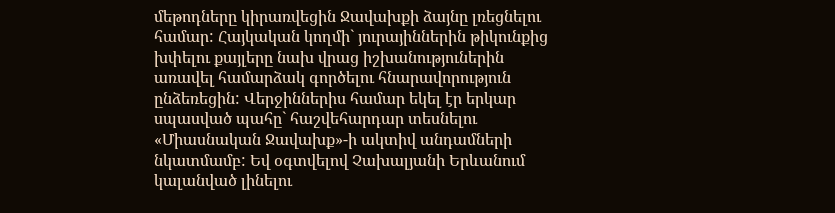մեթոդները կիրառվեցին Ջավախքի ձայնը լռեցնելու համար: Հայկական կողմի` յուրայիններին թիկունքից խփելու քայլերը նախ վրաց իշխանություներին առավել համարձակ գործելու հնարավորություն ընձեռեցին: Վերջիններիս համար եկել էր երկար սպասված պահը` հաշվեհարդար տեսնելու «Միասնական Ջավախք»-ի ակտիվ անդամների նկատմամբ: Եվ օգտվելով Չախալյանի Երևանում կալանված լինելու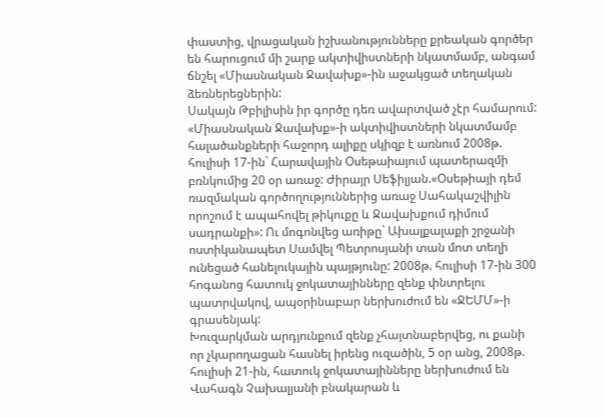փաստից, վրացական իշխանությունները քրեական գործեր են հարուցում մի շարք ակտիվիստների նկատմամբ, անգամ ճնշել «Միասնական Ջավախք»-ին աջակցած տեղական ձեռներեցներին:
Սակայն Թբիլիսին իր գործը դեռ ավարտված չէր համարում: «Միասնական Ջավախք»-ի ակտիվիստների նկատմամբ հալածանքների հաջորդ ալիքը սկիզբ է առնում 2008թ. հուլիսի 17-ին` Հարավային Օսեթաիայում պատերազմի բռնկումից 20 օր առաջ: Ժիրայր Սեֆիլյան.«Օսեթիայի դեմ ռազմական գործողություններից առաջ Սահակաշվիլին որոշում է ապահովել թիկուքը և Ջավախքում դիմում սադրանքի»: Ու մոգոնվեց առիթը` Ախալքալաքի շրջանի ոստիկանապետ Սամվել Պետրոսյանի տան մոտ տեղի ունեցած հանելուկային պայթյունը: 2008թ. հուլիսի 17-ին 300 հոգանոց հատուկ ջոկատայինները զենք փնտրելու պատրվակով, ապօրինաբար ներխուժում են «ՋԵՄՄ»-ի գրասենյակ:
Խուզարկման արդյունքում զենք չհայտնաբերվեց, ու քանի որ չկարողացան հասնել իրենց ուզածին, 5 օր անց, 2008թ. հուլիսի 21-ին, հատուկ ջոկատայինները ներխուժում են Վահագն Չախալյանի բնակարան և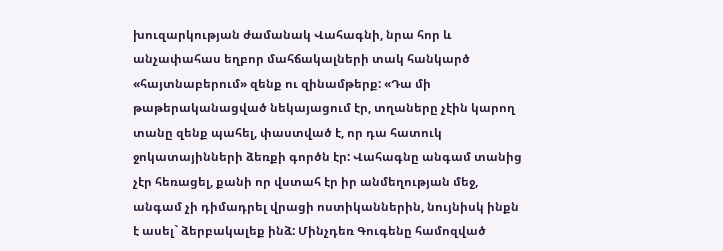խուզարկության ժամանակ Վահագնի, նրա հոր և անչափահաս եղբոր մահճակալների տակ հանկարծ «հայտնաբերում» զենք ու զինամթերք: «Դա մի թաթերականացված նեկայացում էր, տղաները չէին կարող տանը զենք պահել, փաստված է, որ դա հատուկ ջոկատայինների ձեռքի գործն էր: Վահագնը անգամ տանից չէր հեռացել, քանի որ վստահ էր իր անմեղության մեջ, անգամ չի դիմադրել վրացի ոստիկաններին, նույնիսկ ինքն է ասել` ձերբակալեք ինձ: Մինչդեռ Գուգենը համոզված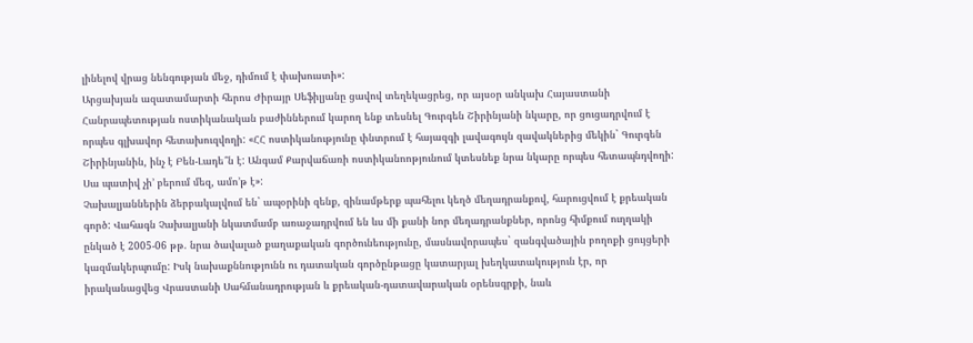լինելով վրաց նենգության մեջ, դիմում է փախուստի»:
Արցախյան ազատամարտի հերոս Ժիրայր Սեֆիլյանը ցավով տեղեկացրեց, որ այսօր անկախ Հայաստանի Հանրապետության ոստիկանական բաժիններում կարող ենք տեսնել Գուրգեն Շիրինյանի նկարը, որ ցուցադրվում է որպես գլխավոր հետախուզվողի: «ՀՀ ոստիկանությունը փնտրում է հայազգի լավագույն զավակներից մեկին` Գուրգեն Շիրինյանին, ինչ է Բեն-Լադե՞ն է: Անգամ Քարվաճառի ոստիկանոոթյունում կտեսնեք նրա նկարը որպես հետապնդվողի: Սա պատիվ չի’ բերում մեզ, ամո’թ է»:
Չախալյաններին ձերբակալվում են` ապօրինի զենք, զինամթերք պահելու կեղծ մեղադրանքով, հարուցվում է քրեական գործ: Վահագն Չախալյանի նկատմամբ առաջադրվում են ևս մի քանի նոր մեղադրանքներ, որոնց հիմքում ուղղակի ընկած է 2005-06 թթ. նրա ծավալած քաղաքական գործունեությունը, մասնավորապես` զանգվածային բողոքի ցույցերի կազմակերպումը: Իսկ նախաքննությունն ու դատական գործընթացը կատարյալ խեղկատակություն էր, որ իրականացվեց Վրաստանի Սահմանադրության և քրեական-դատավարական օրենսգրքի, նաև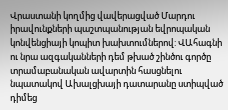Վրաստանի կողմից վավերացված Մարդու իրավունքների պաշտպանության եվրոպական կոնվենցիայի կոպիտ խախտումներով: ՎԱհագնի ու նրա ազգականների դեմ թխած շինծու գործը տրամաբանական ավարտին հասցնելու նպատակով Ախալցխայի դատարանը ստիպված դիմեց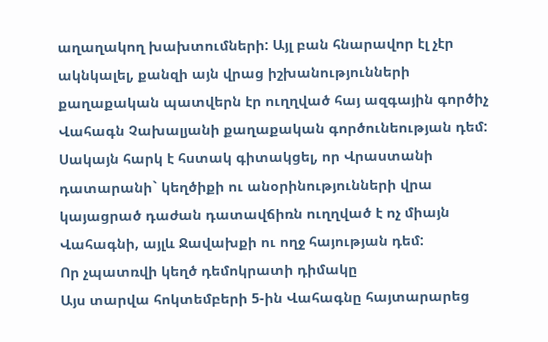աղաղակող խախտումների: Այլ բան հնարավոր էլ չէր ակնկալել, քանզի այն վրաց իշխանությունների քաղաքական պատվերն էր ուղղված հայ ազգային գործիչ Վահագն Չախալյանի քաղաքական գործունեության դեմ: Սակայն հարկ է հստակ գիտակցել, որ Վրաստանի դատարանի` կեղծիքի ու անօրինությունների վրա կայացրած դաժան դատավճիռն ուղղված է ոչ միայն Վահագնի, այլև Ջավախքի ու ողջ հայության դեմ:
Որ չպատռվի կեղծ դեմոկրատի դիմակը
Այս տարվա հոկտեմբերի 5-ին Վահագնը հայտարարեց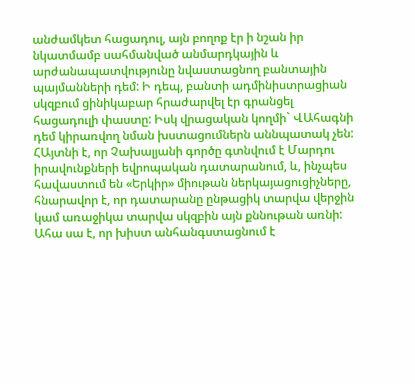անժամկետ հացադուլ, այն բողոք էր ի նշան իր նկատմամբ սահմանված անմարդկային և արժանապատվությունը նվաստացնող բանտային պայմանների դեմ: Ի դեպ, բանտի ադմինիստրացիան սկզբում ցինիկաբար հրաժարվել էր գրանցել հացադուլի փաստը: Իսկ վրացական կողմի` ՎԱհագնի դեմ կիրառվող նման խստացումներն աննպատակ չեն: ՀԱյտնի է, որ Չախալյանի գործը գտնվում է Մարդու իրավունքների եվրոպական դատարանում, և, ինչպես հավաստում են «Երկիր» միութան ներկայացուցիչները, հնարավոր է, որ դատարանը ընթացիկ տարվա վերջին կամ առաջիկա տարվա սկզբին այն քննութան առնի: Ահա սա է, որ խիստ անհանգստացնում է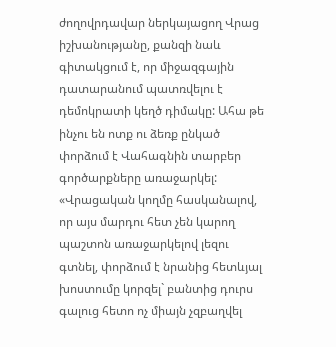ժողովրդավար ներկայացող Վրաց իշխանությանը, քանզի նաև գիտակցում է, որ միջազգային դատարանում պատռվելու է դեմոկրատի կեղծ դիմակը: Ահա թե ինչու են ոտք ու ձեռք ընկած փորձում է Վահագնին տարբեր գործարքները առաջարկել: «Վրացական կողմը հասկանալով, որ այս մարդու հետ չեն կարող պաշտոն առաջարկելով լեզու գտնել, փորձում է նրանից հետևյալ խոստումը կորզել` բանտից դուրս գալուց հետո ոչ միայն չզբաղվել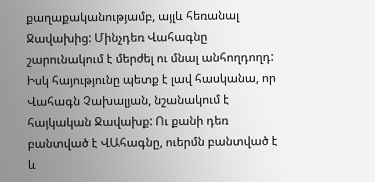քաղաքականությամբ, այլև հեռանալ Ջավախից: Մինչդեռ Վահագնը շարունակում է մերժել ու մնալ անհողդողդ: Իսկ հայությունը պետք է լավ հասկանա, որ Վահագն Չախալյան, նշանակում է հայկական Ջավախք: Ու քանի դեռ բանտված է ՎԱհագնը, ուերմն բանտված է և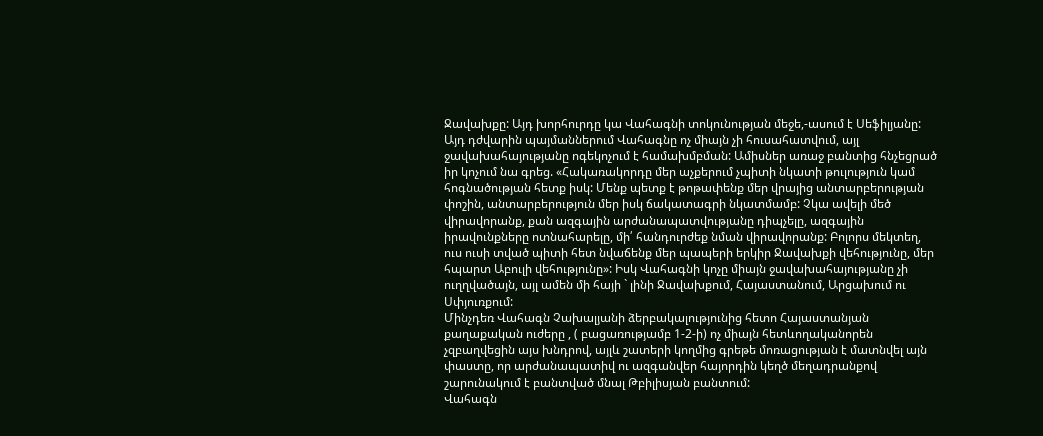Ջավախքը: Այդ խորհուրդը կա Վահագնի տոկունության մեջե,-ասում է Սեֆիլյանը:
Այդ դժվարին պայմաններում Վահագնը ոչ միայն չի հուսահատվում, այլ ջավախահայությանը ոգեկոչում է համախմբման: Ամիսներ առաջ բանտից հնչեցրած իր կոչում նա գրեց. «Հակառակորդը մեր աչքերում չպիտի նկատի թուլություն կամ հոգնածության հետք իսկ: Մենք պետք է թոթափենք մեր վրայից անտարբերության փոշին, անտարբերություն մեր իսկ ճակատագրի նկատմամբ: Չկա ավելի մեծ վիրավորանք, քան ազգային արժանապատվությանը դիպչելը, ազգային իրավունքները ոտնահարելը, մի՛ հանդուրժեք նման վիրավորանք: Բոլորս մեկտեղ, ուս ուսի տված պիտի հետ նվաճենք մեր պապերի երկիր Ջավախքի վեհությունը, մեր հպարտ Աբուլի վեհությունը»: Իսկ Վահագնի կոչը միայն ջավախահայությանը չի ուղղվածայն, այլ ամեն մի հայի ` լինի Ջավախքում, Հայաստանում, Արցախում ու Սփյուռքում:
Մինչդեռ Վահագն Չախալյանի ձերբակալությունից հետո Հայաստանյան քաղաքական ուժերը , ( բացառությամբ 1-2-ի) ոչ միայն հետևողականորեն չզբաղվեցին այս խնդրով, այլև շատերի կողմից գրեթե մոռացության է մատնվել այն փաստը, որ արժանապատիվ ու ազգանվեր հայորդին կեղծ մեղադրանքով շարունակում է բանտված մնալ Թբիլիսյան բանտում:
Վահագն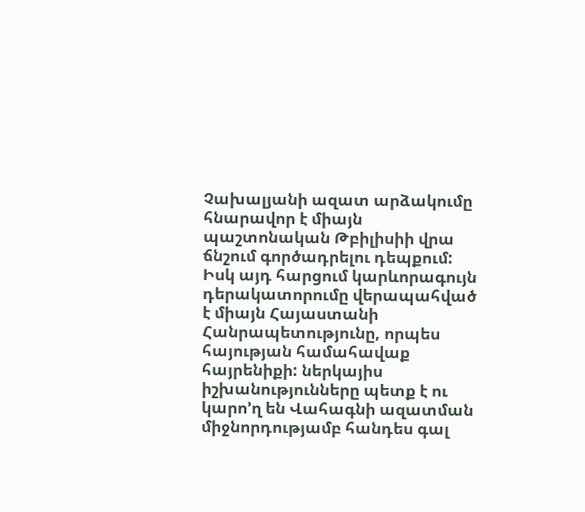Չախալյանի ազատ արձակումը հնարավոր է միայն պաշտոնական Թբիլիսիի վրա ճնշում գործադրելու դեպքում: Իսկ այդ հարցում կարևորագույն դերակատորումը վերապահված է միայն Հայաստանի Հանրապետությունը, որպես հայության համահավաք հայրենիքի: ներկայիս իշխանությունները պետք է ու կարո’ղ են Վահագնի ազատման միջնորդությամբ հանդես գալ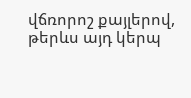վճռորոշ քայլերով, թերևս այդ կերպ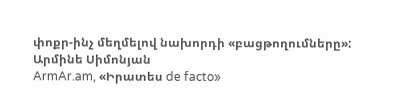փոքր-ինչ մեղմելով նախորդի «բացթողումները»:
Արմինե Սիմոնյան
ArmAr.am, «Իրատես de facto»